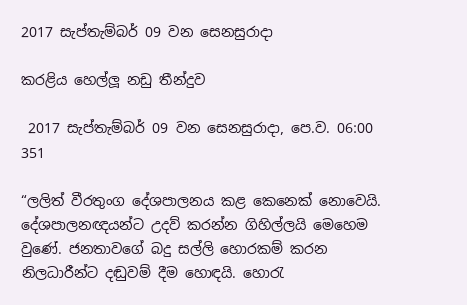2017 සැප්තැම්බර් 09 වන සෙනසුරාදා

කරළිය හෙල්ලූ නඩු තීන්දුව

 2017 සැප්තැම්බර් 09 වන සෙනසුරාදා, පෙ.ව. 06:00 351

“ලලිත් වීරතුංග දේශපාලනය කළ කෙනෙක් නොවෙයි. දේශපාලනඥයන්ට උදව් කරන්න ගිහිල්ලයි මෙහෙම වු‍ණේ. ජනතාවගේ බදු සල්ලි හොරකම් කරන නිලධාරීන්ට දඬුවම් දීම හොඳයි. හොරැ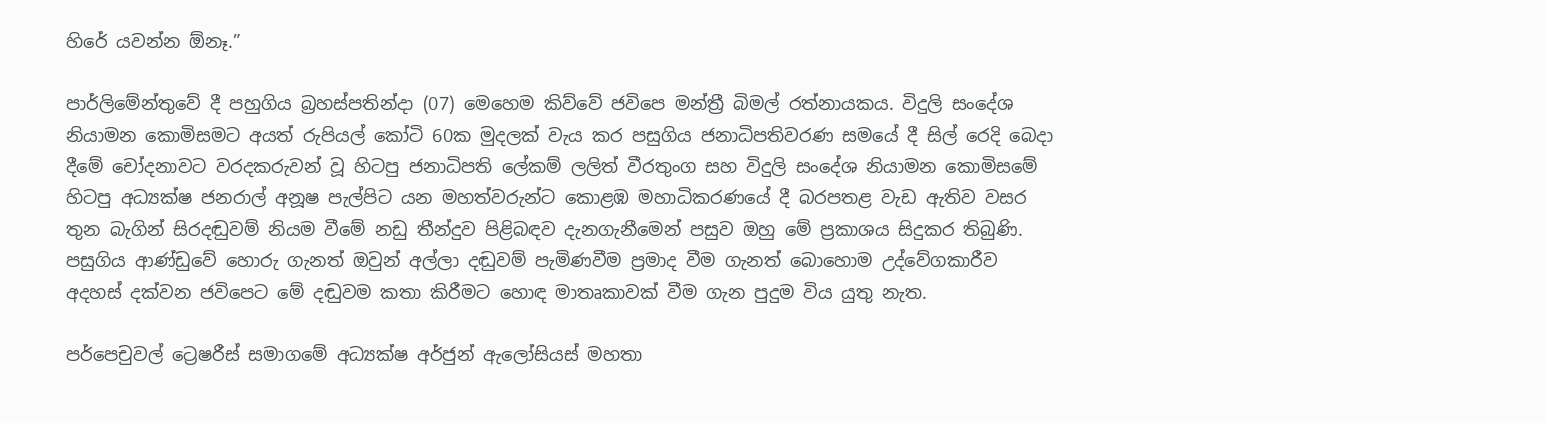හිරේ යවන්න ඕනෑ.”

පාර්ලිමේන්තුවේ දී පහුගිය බ්‍රහස්පතින්දා (07) මෙහෙම කිව්වේ ජවිපෙ මන්ත්‍රී බිමල් රත්නායකය. විදුලි සංදේශ නියාමන කොමිසමට අයත් රුපියල් කෝටි 60ක මුදලක් වැය කර පසුගිය ජනාධිපතිවරණ සමයේ දී සිල් රෙදි බෙදා දීමේ චෝදනාවට වරදකරුවන් වූ හිටපු ජනාධිපති ලේකම් ලලිත් වීරතුංග සහ විදුලි සංදේශ නියාමන කොමිසමේ හිටපු අධ්‍යක්ෂ ජනරාල් අනූෂ පැල්පිට යන මහත්වරුන්ට කොළඹ මහාධිකරණයේ දී බරපතළ වැඩ ඇතිව වසර තුන බැගින් සිරදඬුවම් නියම වීමේ නඩු තීන්දුව පිළිබඳව දැනගැනීමෙන් පසුව ඔහු මේ ප්‍රකාශය සිදුකර තිබුණි. පසුගිය ආණ්ඩුවේ හොරු ගැනත් ඔවුන් අල්ලා දඬුවම් පැමිණවීම ප්‍රමාද වීම ගැනත් බොහොම උද්වේගකාරීව අදහස් දක්වන ජවිපෙට මේ දඬුවම කතා කිරීමට හොඳ මාතෘකාවක් වීම ගැන පුදුම විය යුතු නැත.

පර්පෙචුවල් ට්‍රෙෂරීස් සමාගමේ අධ්‍යක්ෂ අර්ජුන් ඇලෝසියස් මහතා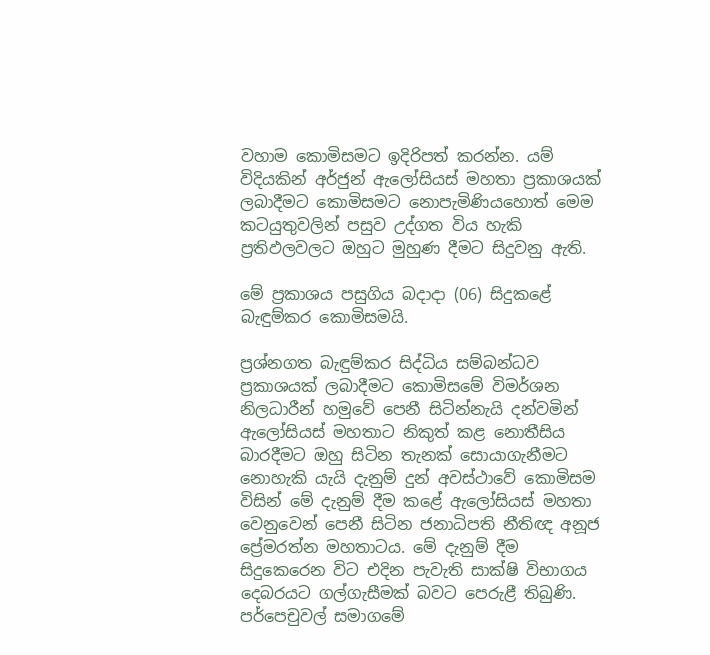වහාම කොමිසමට ඉදිරිපත් කරන්න. යම් විදියකින් අර්ජුන් ඇලෝසියස් මහතා ප්‍රකාශයක් ලබාදීමට කොමිසමට නොපැමිණියහොත් මෙම කටයුතුවලින් පසුව උද්ගත විය හැකි ප්‍රතිඵලවලට ඔහුට මුහුණ දීමට සිදුවනු ඇති.

මේ ප්‍රකාශය පසුගිය බදාදා (06) සිදුකළේ බැඳුම්කර කොමිසමයි.

ප්‍රශ්නගත බැඳුම්කර සිද්ධිය සම්බන්ධව ප්‍රකාශයක් ලබාදීමට කොමිසමේ විමර්ශන නිලධාරීන් හමුවේ පෙනී සිටින්නැයි දන්වමින් ඇලෝසියස් මහතාට නිකුත් කළ නොතීසිය බාරදීමට ඔහු සිටින තැනක් සොයාගැනීමට නොහැකි යැයි දැනුම් දුන් අවස්ථාවේ කොමිසම විසින් මේ දැනුම් දීම කළේ ඇලෝසියස් මහතා වෙනුවෙන් පෙනී සිටින ජනාධිපති නීතිඥ අනූජ ප්‍රේමරත්න මහතාටය. මේ දැනුම් දීම සිදුකෙරෙන විට එදින පැවැති සාක්ෂි විභාගය දෙබරයට ගල්ගැසීමක් බවට පෙරුළී තිබුණි. පර්පෙචුවල් සමාගමේ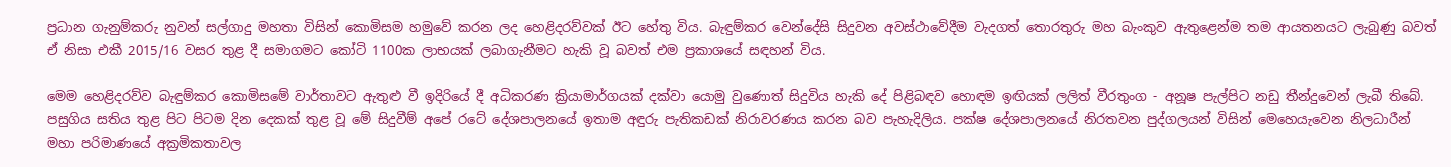ප්‍රධාන ගැනුම්කරු නුවන් සල්ගාදු මහතා විසින් කොමිසම හමුවේ කරන ලද හෙළිදරව්වක් ඊට හේතු විය. බැඳුම්කර වෙන්දේසි සිදුවන අවස්ථාවේදීම වැදගත් තොරතුරු මහ බැංකුව ඇතුළෙන්ම තම ආයතනයට ලැබුණු බවත් ඒ නිසා එකී 2015/16 වසර තුළ දී සමාගමට කෝටි 1100ක ලාභයක් ලබාගැනීමට හැකි වූ බවත් එම ප්‍රකාශයේ සඳහන් විය.

මෙම හෙළිදරව්ව බැඳුම්කර කොමිසමේ වාර්තාවට ඇතුළු වී ඉදිරියේ දී අධිකරණ ක්‍රියාමාර්ගයක් දක්වා යොමු වුණොත් සිදුවිය හැකි දේ පිළිබඳව හොඳම ඉඟියක් ලලිත් වීරතුංග - අනූෂ පැල්පිට නඩු තීන්දුවෙන් ලැබී තිබේ. පසුගිය සතිය තුළ පිට පිටම දින දෙකක් තුළ වූ මේ සිදුවීම් අපේ රටේ දේශපාලනයේ ඉතාම අඳුරු පැතිකඩක් නිරාවරණය කරන බව පැහැදිලිය. පක්ෂ දේශපාලනයේ නිරතවන පුද්ගලයන් විසින් මෙහෙයැවෙන නිලධාරීන් මහා පරිමාණයේ අක්‍රමිකතාවල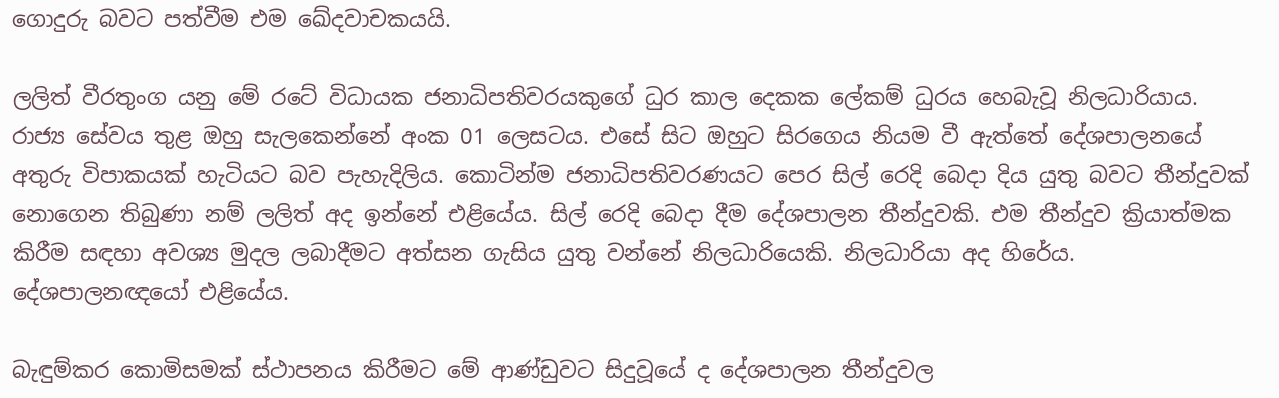ගොදුරු බවට පත්වීම එම ඛේදවාචකයයි.

ලලිත් වීරතුංග යනු මේ රටේ විධායක ජනාධිපතිවරයකුගේ ධුර කාල දෙකක ලේකම් ධුරය හෙබැවූ නිලධාරියාය. රාජ්‍ය සේවය තුළ ඔහු සැලකෙන්නේ අංක 01 ලෙසටය. එසේ සිට ඔහුට සිරගෙය නියම වී ඇත්තේ දේශපාලනයේ අතුරු විපාකයක් හැටියට බව පැහැදිලිය. කොටින්ම ජනාධිපතිවරණයට පෙර සිල් රෙදි බෙදා දිය යුතු බවට තීන්දුවක් නොගෙන තිබුණා නම් ලලිත් අද ඉන්නේ එළියේය. සිල් රෙදි බෙදා දීම දේශපාලන තීන්දුවකි. එම තීන්දුව ක්‍රියාත්මක කිරීම සඳහා අවශ්‍ය මුදල ලබාදීමට අත්සන ගැසිය යුතු වන්නේ නිලධාරියෙකි. නිලධාරියා අද හිරේය. දේශපාලනඥයෝ එළියේය.

බැඳුම්කර කොමිසමක් ස්ථාපනය කිරීමට මේ ආණ්ඩුවට සිදුවූයේ ද දේශපාලන තීන්දුවල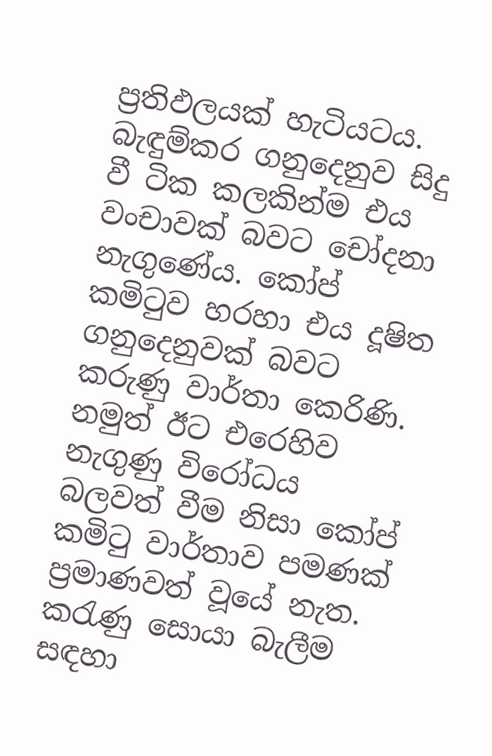ප්‍රතිඵලයක් හැටියටය. බැඳුම්කර ගනුදෙනුව සිදු වී ටික කලකින්ම එය වංචාවක් බවට චෝදනා නැගුණේය. කෝප් කමිටුව හරහා එය දූෂිත ගනුදෙනුවක් බවට කරුණු වාර්තා කෙරිණි. නමුත් ඊට එරෙහිව නැගුණු විරෝධය බලවත් වීම නිසා කෝප් කමිටු වාර්තාව පමණක් ප්‍රමාණවත් වූයේ නැත. කරැණු සොයා බැලීම සඳහා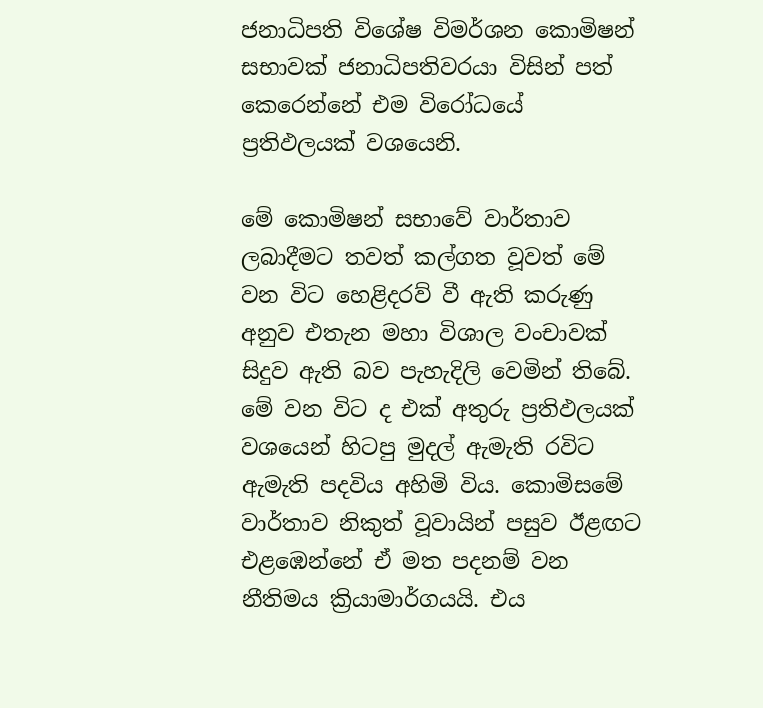ජනාධිපති විශේෂ විමර්ශන කොමිෂන් සභාවක් ජනාධිපතිවරයා විසින් පත් කෙරෙන්නේ එම විරෝධයේ ප්‍රතිඵලයක් වශයෙනි.

මේ කොමිෂන් සභාවේ වාර්තාව ලබාදීමට තවත් කල්ගත වූවත් මේ වන විට හෙළිදරව් වී ඇති කරුණු අනුව එතැන මහා විශාල වංචාවක් සිදුව ඇති බව පැහැදිලි වෙමින් තිබේ. මේ වන විට ද එක් අතුරු ප්‍රතිඵලයක් වශයෙන් හිටපු මුදල් ඇමැති රවිට ඇමැති පදවිය අහිමි විය. කොමිසමේ වාර්තාව නිකුත් වූවායින් පසුව ඊළඟට එළඹෙන්නේ ඒ මත පදනම් වන නීතිමය ක්‍රියාමාර්ගයයි. එය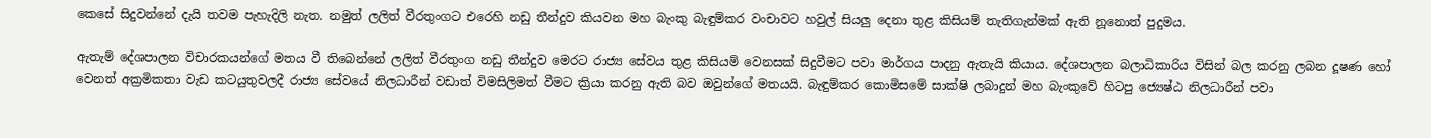කෙසේ සිදුවන්නේ දැයි තවම පැහැදිලි නැත. නමුත් ලලිත් වීරතුංගට එරෙහි නඩු තීන්දුව කියවන මහ බැංකු බැඳුම්කර වංචාවට හවුල් සියලු දෙනා තුළ කිසියම් තැතිගැන්මක් ඇති නූනොත් පුදුමය.

ඇතැම් දේශපාලන විචාරකයන්ගේ මතය වී තිබෙන්නේ ලලිත් වීරතුංග නඩු තීන්දුව මෙරට රාජ්‍ය සේවය තුළ කිසියම් වෙනසක් සිදුවීමට පවා මාර්ගය පාදනු ඇතැයි කියාය. දේශපාලන බලාධිකාරිය විසින් බල කරනු ලබන දූෂණ හෝ වෙනත් අක්‍රමිකතා වැඩ කටයුතුවලදී රාජ්‍ය සේවයේ නිලධාරීන් වඩාත් විමසිලිමත් වීමට ක්‍රියා කරනු ඇති බව ඔවුන්ගේ මතයයි. බැඳුම්කර කොමිසමේ සාක්ෂි ලබාදුන් මහ බැංකුවේ හිටපු ජ්‍යෙෂ්ඨ නිලධාරීන් පවා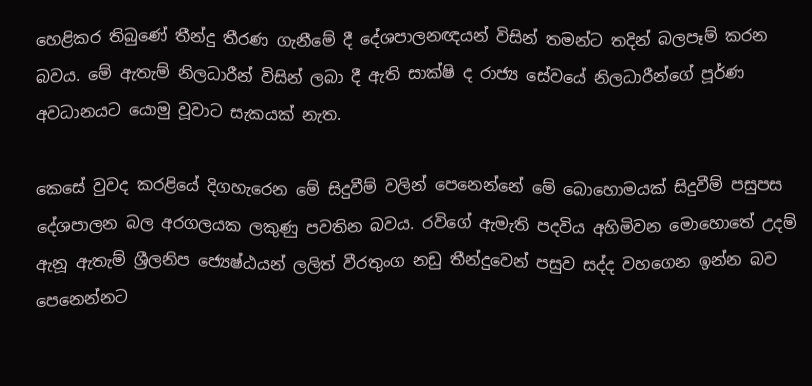හෙළිකර තිබු‍ණේ තීන්දු තීරණ ගැනීමේ දී දේශපාලනඥයන් විසින් තමන්ට තදින් බලපෑම් කරන බවය. මේ ඇතැම් නිලධාරීන් විසින් ලබා දී ඇති සාක්ෂි ද රාජ්‍ය සේවයේ නිලධාරීන්ගේ පූර්ණ අවධානයට යොමු වූවාට සැකයක් නැත.

කෙසේ වුවද කරළියේ දිගහැරෙන මේ සිදුවීම් වලින් පෙනෙන්නේ මේ බොහොමයක් සිදුවීම් පසුපස දේශපාලන බල අරගලයක ලකුණු පවතින බවය. රවිගේ ඇමැති පදවිය අහිමිවන මොහොතේ උදම් ඇනූ ඇතැම් ශ්‍රීලනිප ජ්‍යෙෂ්ඨයන් ලලිත් වීරතුංග නඩු තීන්දුවෙන් පසුව සද්ද වහගෙන ඉන්න බව පෙනෙන්නට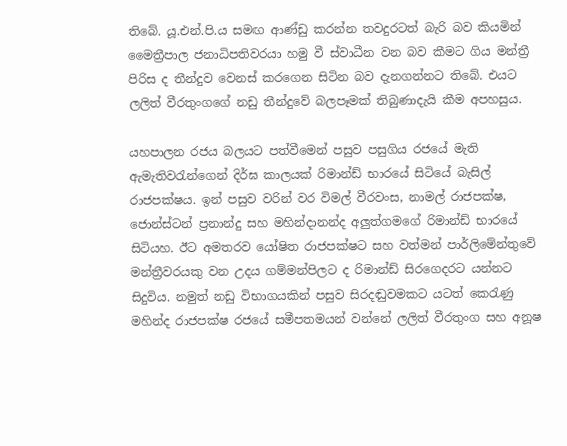තිබේ. යූ.එන්.පි.ය සමඟ ආණ්ඩු කරන්න තවදුරටත් බැරි බව කියමින් මෛත්‍රීපාල ජනාධිපතිවරයා හමු වී ස්වාධීන වන බව කීමට ගිය මන්ත්‍රී පිරිස ද තීන්දුව වෙනස් කරගෙන සිටින බව දැනගන්නට තිබේ. එයට ලලිත් වීරතුංගගේ නඩු තීන්දුවේ බලපෑමක් තිබුණාදැයි කීම අපහසුය.

යහපාලන රජය බලයට පත්වීමෙන් පසුව පසුගිය රජයේ මැති ඇමැතිවරැන්ගෙන් දිර්ඝ කාලයක් රිමාන්ඩ් භාරයේ සිටියේ බැසිල් රාජපක්ෂය. ඉන් පසුව වරින් වර විමල් වීරවංස, නාමල් රාජපක්ෂ, ජොන්ස්ටන් ප්‍රනාන්දු සහ මහින්දානන්ද අලුත්ගමගේ රිමාන්ඩ් භාරයේ සිටියහ. ඊට අමතරව යෝෂිත රාජපක්ෂට සහ වත්මන් පාර්ලිමේන්තුවේ මන්ත්‍රීවරයකු වන උදය ගම්මන්පිලට ද රිමාන්ඩ් සිරගෙදරට යන්නට සිදුවිය. නමුත් නඩු විභාගයකින් පසුව සිරදඬුවමකට යටත් කෙරැණු මහින්ද රාජපක්ෂ රජයේ සමීපතමයන් වන්නේ ලලිත් වීරතුංග සහ අනූෂ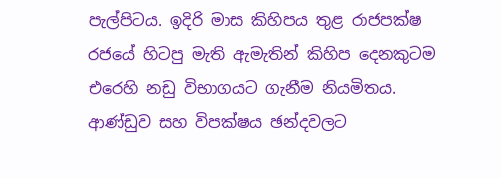පැල්පිටය. ඉදිරි මාස කිහිපය තුළ රාජපක්ෂ රජයේ හිටපු මැති ඇමැතින් කිහිප දෙනකුටම එරෙහි නඩු විභාගයට ගැනීම නියමිතය. ආණ්ඩුව සහ විපක්ෂය ඡන්දවලට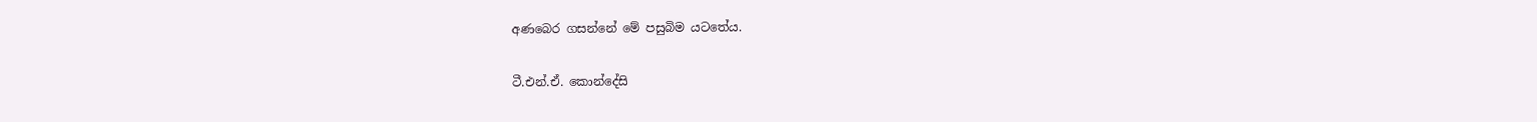අණබෙර ගසන්නේ මේ පසුබිම යටතේය.

ටී.එන්.ඒ. කොන්දේසි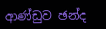ආණ්ඩුව ඡන්ද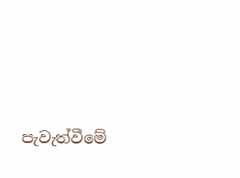පැවැත්වීමේ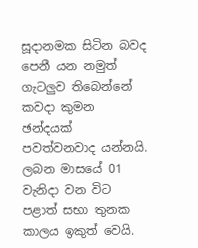සූදානමක සිටින බවද පෙනී යන නමුත් ගැටලුව තිබෙන්නේ කවදා කුමන ඡන්දයක් පවත්වනවාද යන්නයි. ලබන මාසයේ 01 වැනිදා වන විට පළාත් සභා තුනක කාලය ඉකුත් වෙයි.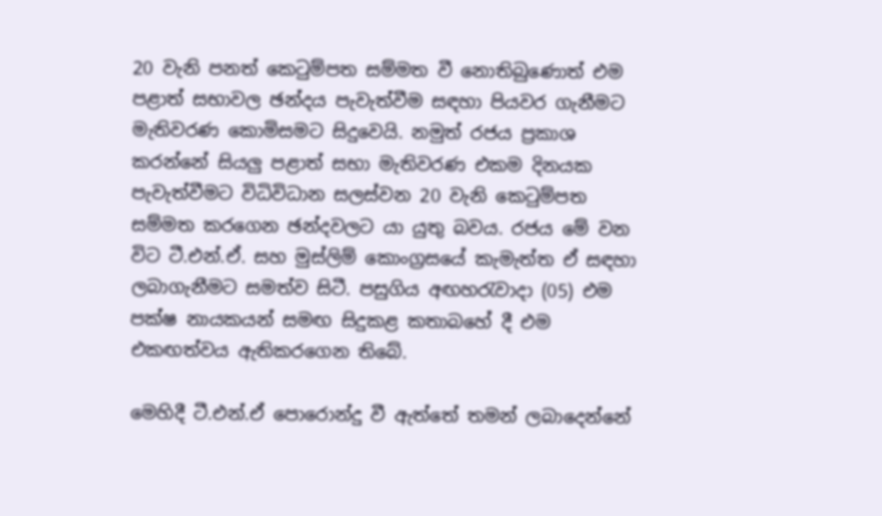20 වැනි පනත් කෙටුම්පත සම්මත වී නොතිබුණොත් එම පළාත් සභාවල ඡන්දය පැවැත්වීම සඳහා පියවර ගැනීමට මැතිවරණ කොමිසමට සිදුවෙයි. නමුත් රජය ප්‍රකාශ කරන්නේ සියලු පළාත් සභා මැතිවරණ එකම දිනයක පැවැත්වීමට විධිවිධාන සලස්වන 20 වැනි කෙටුම්පත සම්මත කරගෙන ඡන්දවලට යා යුතු බවය. රජය මේ වන විට ටී.එන්.ඒ. සහ මුස්ලිම් කොංග්‍රසයේ කැමැත්ත ඒ සඳහා ලබාගැනීමට සමත්ව සිටී. පසුගිය අඟහරැවාදා (05) එම පක්ෂ නායකයන් සමඟ සිදුකළ කතාබහේ දී එම එකඟත්වය ඇතිකරගෙන තිබේ.

මෙහිදී ටී.එන්.ඒ පොරොන්දු වී ඇත්තේ තමන් ලබාදෙන්නේ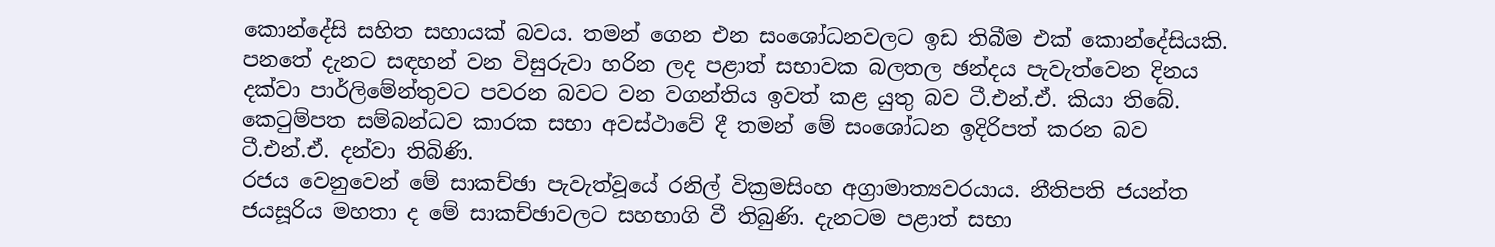කොන්දේසි සහිත සහායක් බවය. තමන් ගෙන එන සංශෝධනවලට ඉඩ තිබීම එක් කොන්දේසියකි. පනතේ දැනට සඳහන් වන විසුරුවා හරින ලද පළාත් සභාවක බලතල ඡන්දය පැවැත්වෙන දිනය දක්වා පාර්ලිමේන්තුවට පවරන බවට වන වගන්තිය ඉවත් කළ යුතු බව ටී.එන්.ඒ. කියා තිබේ. කෙටුම්පත සම්බන්ධව කාරක සභා අවස්ථාවේ දී තමන් මේ සංශෝධන ඉදිරිපත් කරන බව ටී.එන්.ඒ. දන්වා තිබිණි.
රජය වෙනුවෙන් මේ සාකච්ඡා පැවැත්වූයේ රනිල් වික්‍රමසිංහ අග්‍රාමාත්‍යවරයාය. නීතිපති ජයන්ත ජයසූරිය මහතා ද මේ සාකච්ඡාවලට සහභාගි වී තිබුණි. දැනටම පළාත් සභා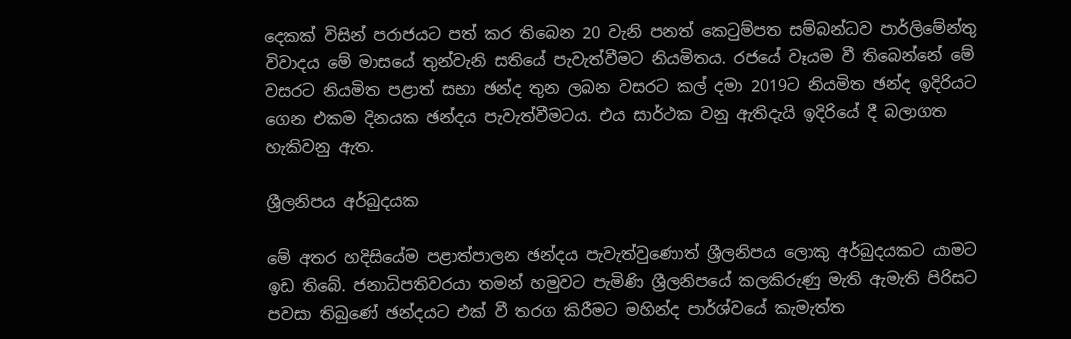දෙකක් විසින් පරාජයට පත් කර තිබෙන 20 වැනි පනත් කෙටුම්පත සම්බන්ධව පාර්ලිමේන්තු විවාදය මේ මාසයේ තුන්වැනි සතියේ පැවැත්වීමට නියමිතය. රජයේ වෑයම වී තිබෙන්නේ මේ වසරට නියමිත පළාත් සභා ඡන්ද තුන ලබන වසරට කල් දමා 2019ට නියමිත ඡන්ද ඉදිරියට ගෙන එකම දිනයක ඡන්දය පැවැත්වීමටය. එය සාර්ථක වනු ඇතිදැයි ඉදිරියේ දී බලාගත හැකිවනු ඇත.

ශ්‍රීලනිපය අර්බුදයක

මේ අතර හදිසියේම පළාත්පාලන ඡන්දය පැවැත්වුණොත් ශ්‍රීලනිපය ලොකු අර්බුදයකට යාමට ඉඩ තිබේ. ජනාධිපතිවරයා තමන් හමුවට පැමිණි ශ්‍රීලනිපයේ කලකිරුණු මැති ඇමැති පිරිසට පවසා තිබුණේ ඡන්දයට එක් වී තරග කිරීමට මහින්ද පාර්ශ්වයේ කැමැත්ත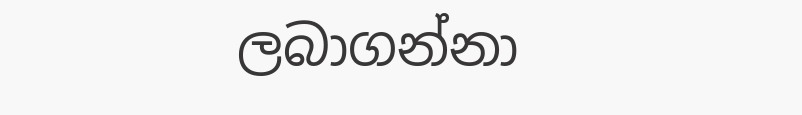ලබාගන්නා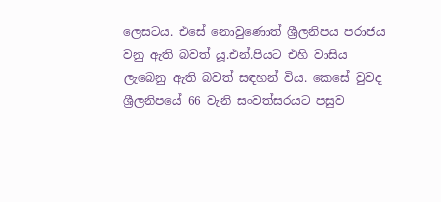ලෙසටය. එසේ නොවුණොත් ශ්‍රීලනිපය පරාජය වනු ඇති බවත් යූ.එන්.පියට එහි වාසිය ලැබෙනු ඇති බවත් සඳහන් විය. කෙසේ වුවද ශ්‍රීලනිපයේ 66 වැනි සංවත්සරයට පසුව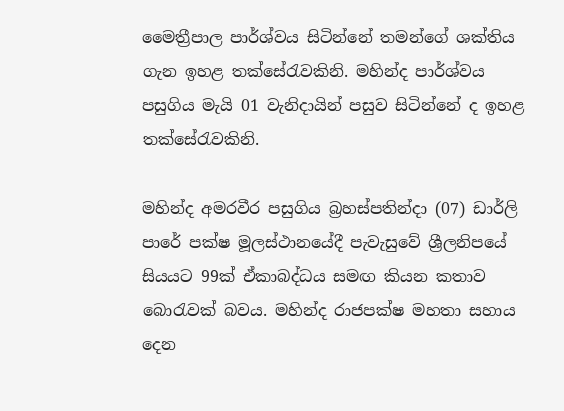මෛත්‍රීපාල පාර්ශ්වය සිටින්නේ තමන්ගේ ශක්තිය ගැන ඉහළ තක්සේරැවකිනි. මහින්ද පාර්ශ්වය පසුගිය මැයි 01 වැනිදායින් පසුව සිටින්නේ ද ඉහළ තක්සේරැවකිනි.

මහින්ද අමරවීර පසුගිය බ්‍රහස්පතින්දා (07) ඩාර්ලි පාරේ පක්ෂ මූලස්ථානයේදී පැවැසුවේ ශ්‍රීලනිපයේ සියයට 99ක් ඒකාබද්ධය සමඟ කියන කතාව බොරැවක් බවය. මහින්ද රාජපක්ෂ මහතා සහාය දෙන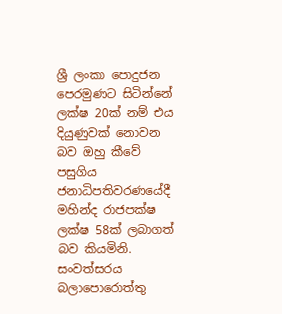ශ්‍රී ලංකා පොදුජන පෙරමුණට සිටින්නේ ලක්ෂ 20ක් නම් එය දියුණුවක් නොවන බව ඔහු කීවේ පසුගිය ජනාධිපතිවරණයේදී මහින්ද රාජපක්ෂ ලක්ෂ 58ක් ලබාගත් බව කියමිනි. සංවත්සරය බලාපොරොත්තු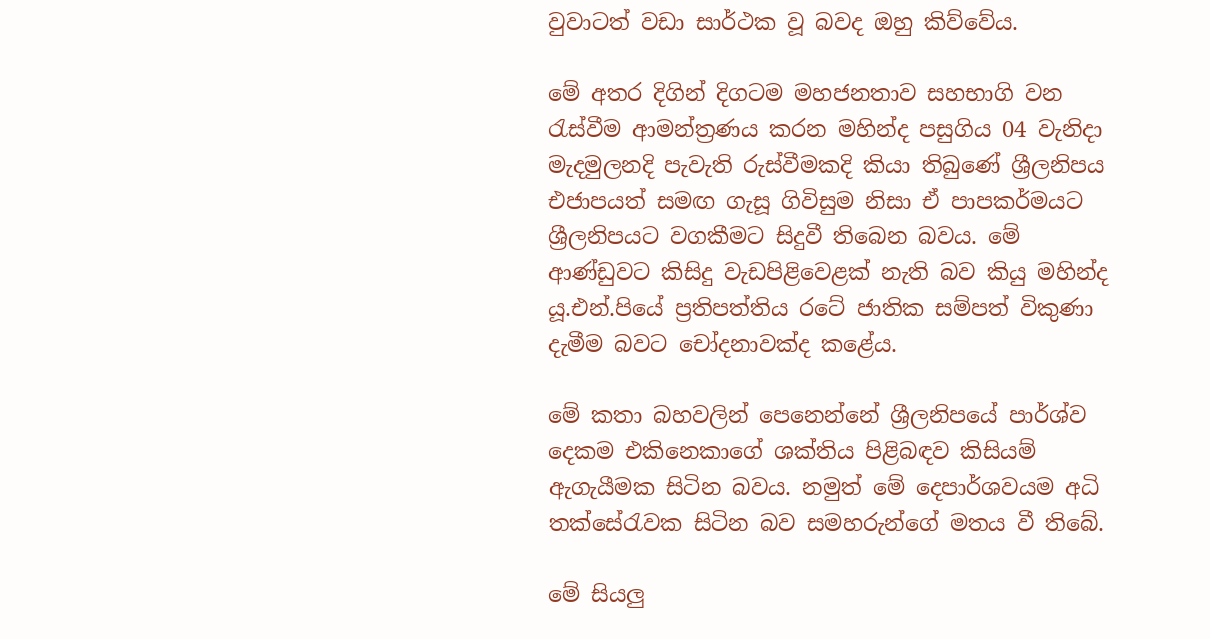වුවාටත් වඩා සාර්ථක වූ බවද ඔහු කිව්වේය.

මේ අතර දිගින් දිගටම මහජනතාව සහභාගි වන රැස්වීම ආමන්ත්‍රණය කරන මහින්ද පසුගිය 04 වැනිදා මැදමුලනදි පැවැති රුස්වීමකදි කියා තිබුණේ ශ්‍රීලනිපය එජාපයත් සමඟ ගැසූ ගිවිසුම නිසා ඒ පාපකර්මයට ශ්‍රීලනිපයට වගකීමට සිදුවී තිබෙන බවය. මේ ආණ්ඩුවට කිසිදු වැඩපිළිවෙළක් නැති බව කියු මහින්ද යූ.එන්.පියේ ප්‍රතිපත්තිය රටේ ජාතික සම්පත් විකුණා දැමීම බවට චෝදනාවක්ද කළේය.

මේ කතා බහවලින් පෙනෙන්නේ ශ්‍රීලනිපයේ පාර්ශ්ව දෙකම එකිනෙකාගේ ශක්තිය පිළිබඳව කිසියම් ඇගැයීමක සිටින බවය. නමුත් මේ දෙපාර්ශවයම අධි තක්සේරැවක සිටින බව සමහරුන්ගේ මතය වී තිබේ.

මේ සියලු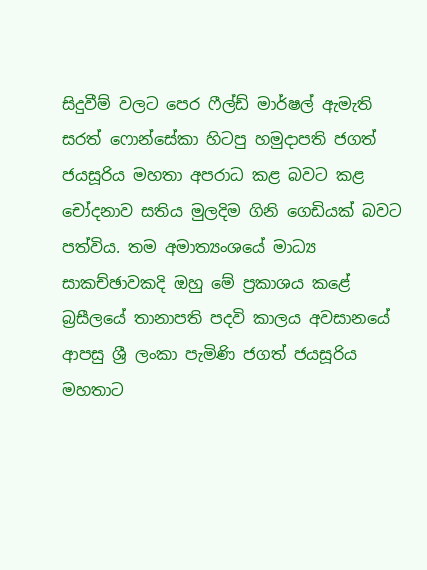සිදුවීම් වලට පෙර ෆීල්ඩ් මාර්ෂල් ඇමැති සරත් ෆොන්සේකා හිටපු හමුදාපති ජගත් ජයසූරිය මහතා අපරාධ කළ බවට කළ චෝදනාව සතිය මුලදිම ගිනි ගෙඩියක් බවට පත්විය. තම අමාත්‍යංශයේ මාධ්‍ය සාකච්ඡාවකදි ඔහු මේ ප්‍රකාශය කළේ බ්‍රසීලයේ තානාපති පදවි කාලය අවසානයේ ආපසු ශ්‍රී ලංකා පැමිණි ජගත් ජයසූරිය මහතාට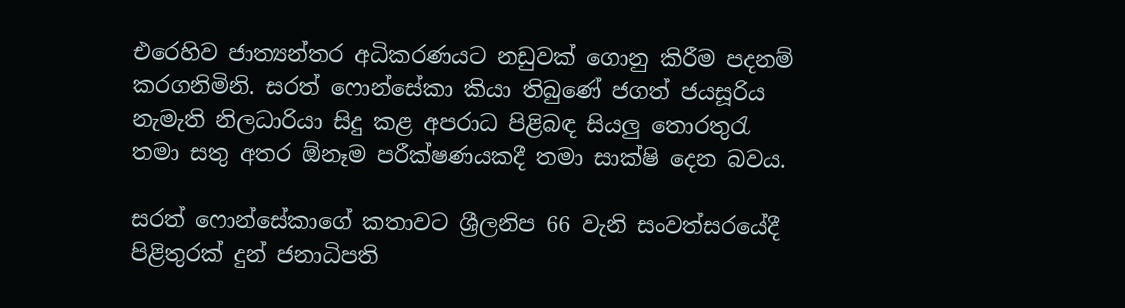එරෙහිව ජාත්‍යන්තර අධිකරණයට නඩුවක් ගොනු කිරීම පදනම් කරගනිමිනි. සරත් ෆොන්සේකා කියා තිබුණේ ජගත් ජයසූරිය නැමැති නිලධාරියා සිදු කළ අපරාධ පිළිබඳ සියලු තොරතුරැ තමා සතු අතර ඕනෑම පරීක්ෂණයකදී තමා සාක්ෂි දෙන බවය.

සරත් ෆොන්සේකාගේ කතාවට ශ්‍රීලනිප 66 වැනි සංවත්සරයේදී පිළිතුරක් දුන් ජනාධිපති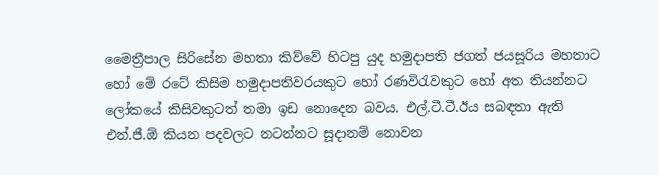මෛත්‍රීපාල සිරිසේන මහතා කිව්වේ හිටපු යුද හමුදාපති ජගත් ජයසූරිය මහතාට හෝ මේ රටේ කිසිම හමුදාපතිවරයකුට හෝ රණවිරැවකුට හෝ අත තියන්නට ලෝකයේ කිසිවකුටත් තමා ඉඩ නොදෙන බවය. එල්.ටී.ටී.ඊය සබඳතා ඇති එන්.ජී.ඕ කියන පදවලට නටන්නට සූදානම් නොවන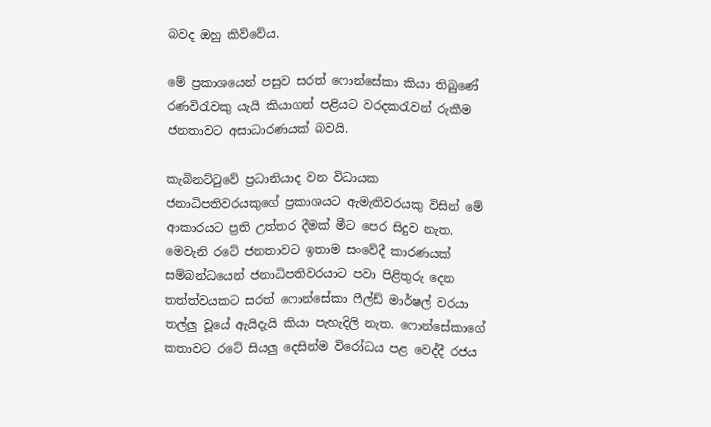බවද ඔහු කිව්වේය.

මේ ප්‍රකාශයෙන් පසුව සරත් ෆොන්සේකා කියා තිබුණේ රණවිරැවකු යැයි කියාගත් පළියට වරදකරැවන් රුකීම ජනතාවට අසාධාරණයක් බවයි.

කැබිනට්ටුවේ ප්‍රධානියාද වන විධායක ජනාධිපතිවරයකුගේ ප්‍රකාශයට ඇමැතිවරයකු විසින් මේ ආකාරයට ප්‍රති උත්තර දීමක් මීට පෙර සිදුව නැත. මෙවැනි රටේ ජනතාවට ඉතාම සංවේදී කාරණයක් සම්බන්ධයෙන් ජනාධිපතිවරයාට පවා පිළිතුරු දෙන තත්ත්වයකට සරත් ෆොන්සේකා ෆීල්ඩ් මාර්ෂල් වරයා තල්ලු වූයේ ඇයිදැයි කියා පැහැදිලි නැත. ෆොන්සේකාගේ කතාවට රටේ සියලු දෙසින්ම විරෝධය පළ වෙද්දී රජය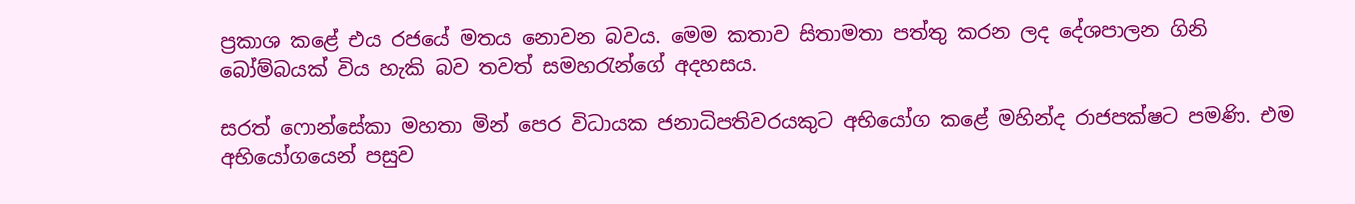ප්‍රකාශ කළේ එය රජයේ මතය නොවන බවය. මෙම කතාව සිතාමතා පත්තු කරන ලද දේශපාලන ගිනි බෝම්බයක් විය හැකි බව තවත් සමහරැන්ගේ අදහසය.

සරත් ෆොන්සේකා මහතා මින් පෙර විධායක ජනාධිපතිවරයකුට අභියෝග කළේ මහින්ද රාජපක්ෂට පමණි. එම අභියෝගයෙන් පසුව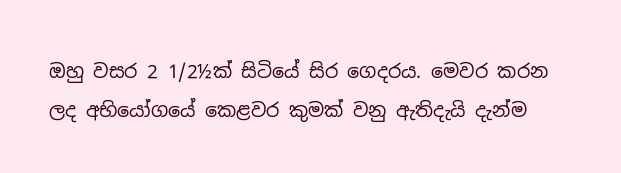ඔහු වසර 2 1/2½ක් සිටියේ සිර ගෙදරය. මෙවර කරන ලද අභියෝගයේ කෙළවර කුමක් වනු ඇතිදැයි දැන්ම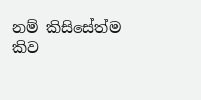නම් කිසිසේත්ම කිව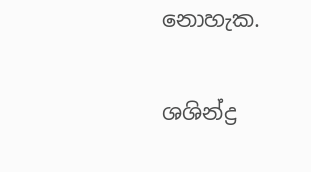නොහැක.

ශශින්ද්‍ර